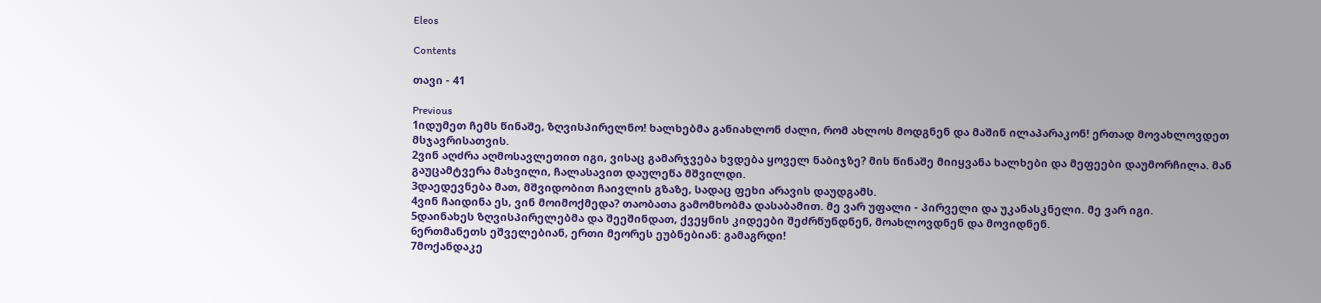Eleos

Contents

თავი - 41

Previous
1იდუმეთ ჩემს წინაშე, ზღვისპირელნო! ხალხებმა განიახლონ ძალი, რომ ახლოს მოდგნენ და მაშინ ილაპარაკონ! ერთად მოვახლოვდეთ მსჯავრისათვის.
2ვინ აღძრა აღმოსავლეთით იგი, ვისაც გამარჯვება ხვდება ყოველ ნაბიჯზე? მის წინაშე მიიყვანა ხალხები და მეფეები დაუმორჩილა. მან გაუცამტვერა მახვილი, ჩალასავით დაულეწა მშვილდი.
3დაედევნება მათ, მშვიდობით ჩაივლის გზაზე, სადაც ფეხი არავის დაუდგამს.
4ვინ ჩაიდინა ეს, ვინ მოიმოქმედა? თაობათა გამომხობმა დასაბამით. მე ვარ უფალი - პირველი და უკანასკნელი. მე ვარ იგი.
5დაინახეს ზღვისპირელებმა და შეეშინდათ, ქვეყნის კიდეები შეძრწუნდნენ, მოახლოვდნენ და მოვიდნენ.
6ერთმანეთს ეშველებიან, ერთი მეორეს ეუბნებიან: გამაგრდი!
7მოქანდაკე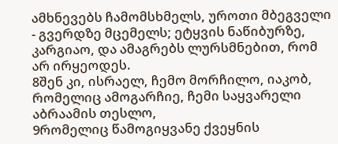ამხნევებს ჩამომსხმელს, უროთი მბეგველი - გვერდზე მცემელს; ეტყვის ნაწიბურზე, კარგიაო, და ამაგრებს ლურსმნებით, რომ არ ირყეოდეს.
8შენ კი, ისრაელ, ჩემო მორჩილო, იაკობ, რომელიც ამოგარჩიე, ჩემი საყვარელი აბრაამის თესლო,
9რომელიც წამოგიყვანე ქვეყნის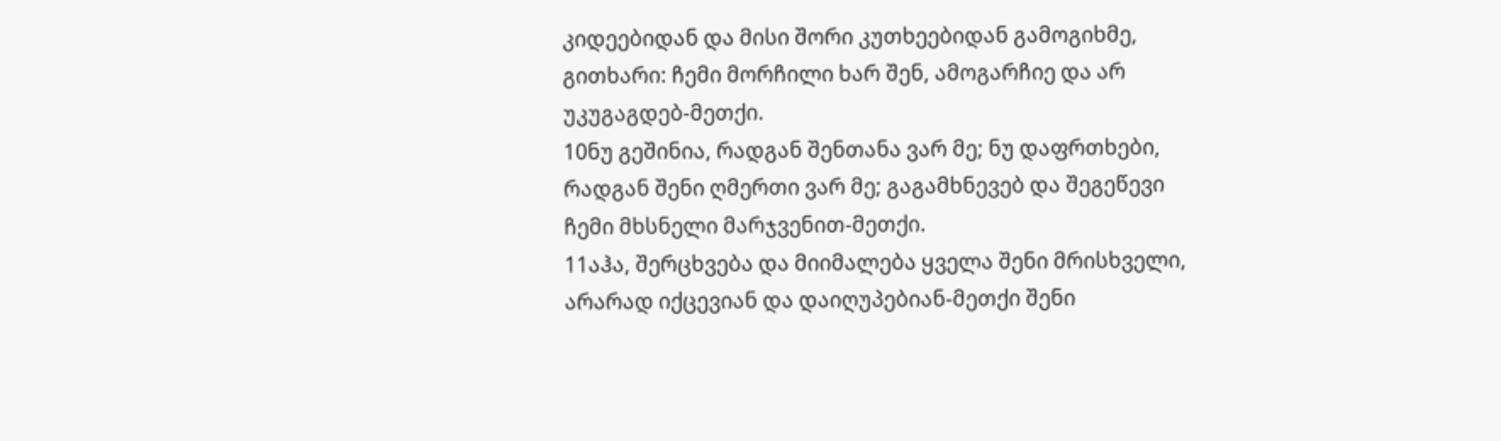კიდეებიდან და მისი შორი კუთხეებიდან გამოგიხმე, გითხარი: ჩემი მორჩილი ხარ შენ, ამოგარჩიე და არ უკუგაგდებ-მეთქი.
10ნუ გეშინია, რადგან შენთანა ვარ მე; ნუ დაფრთხები, რადგან შენი ღმერთი ვარ მე; გაგამხნევებ და შეგეწევი ჩემი მხსნელი მარჯვენით-მეთქი.
11აჰა, შერცხვება და მიიმალება ყველა შენი მრისხველი, არარად იქცევიან და დაიღუპებიან-მეთქი შენი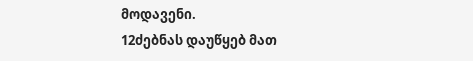მოდავენი.
12ძებნას დაუწყებ მათ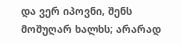და ვერ იპოვნი, შენს მოშუღარ ხალხს; არარად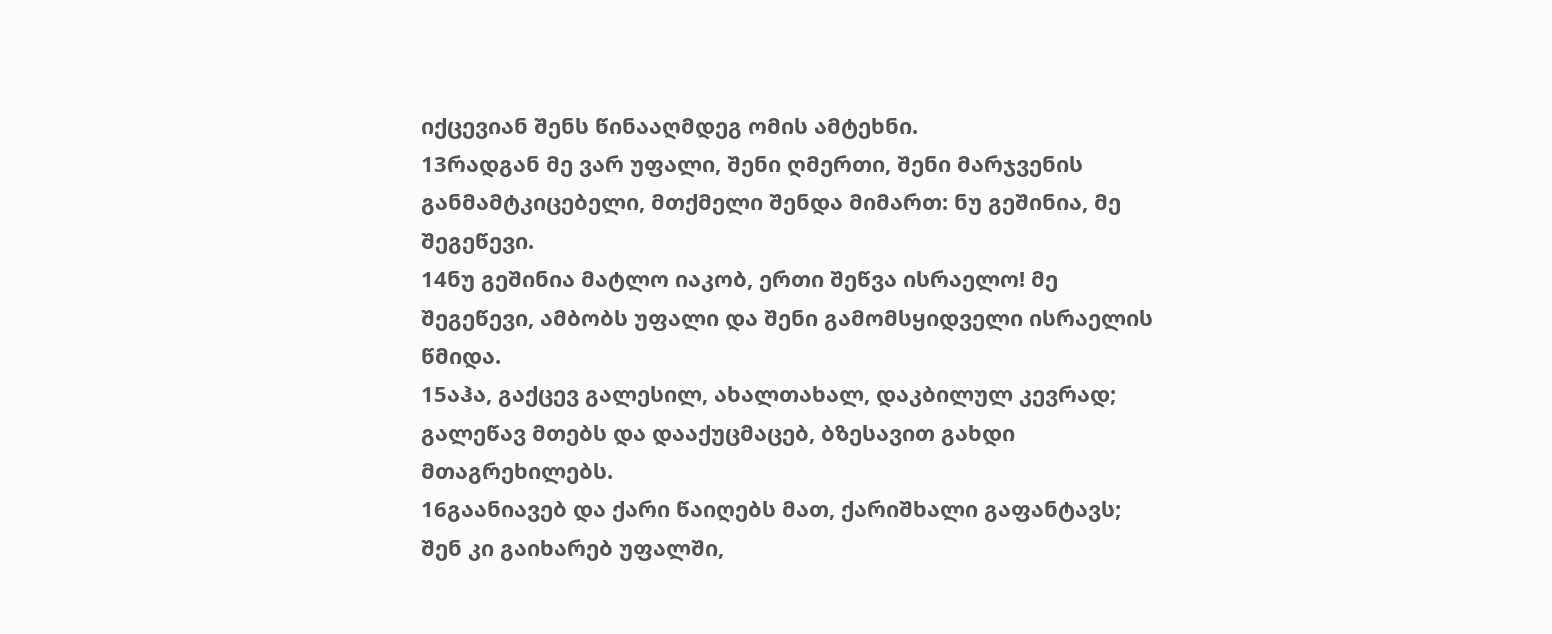იქცევიან შენს წინააღმდეგ ომის ამტეხნი.
13რადგან მე ვარ უფალი, შენი ღმერთი, შენი მარჯვენის განმამტკიცებელი, მთქმელი შენდა მიმართ: ნუ გეშინია, მე შეგეწევი.
14ნუ გეშინია მატლო იაკობ, ერთი შეწვა ისრაელო! მე შეგეწევი, ამბობს უფალი და შენი გამომსყიდველი ისრაელის წმიდა.
15აჰა, გაქცევ გალესილ, ახალთახალ, დაკბილულ კევრად; გალეწავ მთებს და დააქუცმაცებ, ბზესავით გახდი მთაგრეხილებს.
16გაანიავებ და ქარი წაიღებს მათ, ქარიშხალი გაფანტავს; შენ კი გაიხარებ უფალში,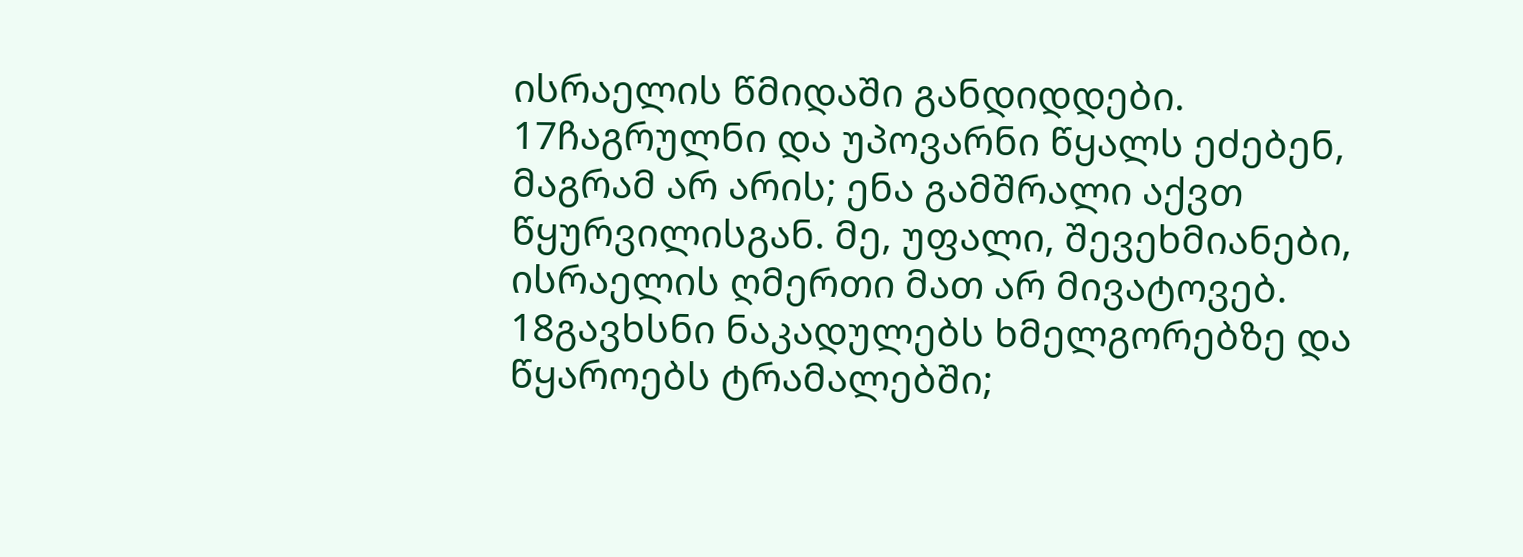ისრაელის წმიდაში განდიდდები.
17ჩაგრულნი და უპოვარნი წყალს ეძებენ, მაგრამ არ არის; ენა გამშრალი აქვთ წყურვილისგან. მე, უფალი, შევეხმიანები, ისრაელის ღმერთი მათ არ მივატოვებ.
18გავხსნი ნაკადულებს ხმელგორებზე და წყაროებს ტრამალებში;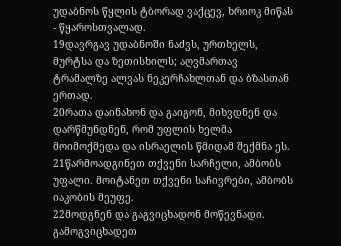უდაბნოს წყლის ტბორად ვაქცევ, ხრიოკ მიწას - წყაროსთვალად.
19დავრგავ უდაბნოში ნაძვს, ურთხელს, მურტსა და ზეთისხილს; აღვმართავ ტრამალზე ალვას ნეკერჩახლთან და ბზასთან ერთად.
20რათა დაინახონ და გაიგონ, მიხვდნენ და დარწმუნდნენ, რომ უფლის ხელმა მოიმოქმედა და ისრაელის წმიდამ შექმნა ეს.
21წარმოადგინეთ თქვენი სარჩელი, ამბობს უფალი. მოიტანეთ თქვენი საჩივრები, ამბობს იაკობის მეუფე.
22მოდგნენ და გაგვიცხადონ მოწევნადი. გამოგვიცხადეთ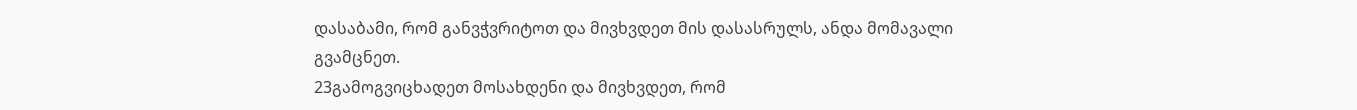დასაბამი, რომ განვჭვრიტოთ და მივხვდეთ მის დასასრულს, ანდა მომავალი გვამცნეთ.
23გამოგვიცხადეთ მოსახდენი და მივხვდეთ, რომ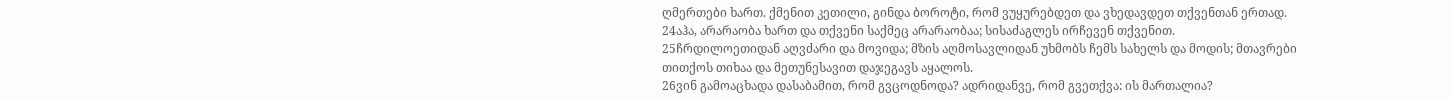ღმერთები ხართ. ქმენით კეთილი, გინდა ბოროტი, რომ ვუყურებდეთ და ვხედავდეთ თქვენთან ერთად.
24აჰა, არარაობა ხართ და თქვენი საქმეც არარაობაა; სისაძაგლეს ირჩევენ თქვენით.
25ჩრდილოეთიდან აღვძარი და მოვიდა; მზის აღმოსავლიდან უხმობს ჩემს სახელს და მოდის; მთავრები თითქოს თიხაა და მეთუნესავით დაჯეგავს აყალოს.
26ვინ გამოაცხადა დასაბამით, რომ გვცოდნოდა? ადრიდანვე, რომ გვეთქვა: ის მართალია?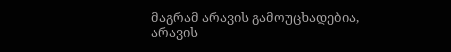მაგრამ არავის გამოუცხადებია, არავის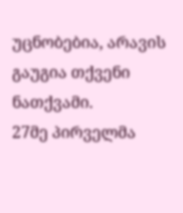უცნობებია, არავის გაუგია თქვენი ნათქვამი.
27მე პირველმა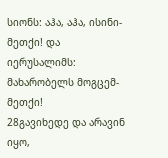სიონს: აჰა, აჰა, ისინი-მეთქი! და იერუსალიმს: მახარობელს მოგცემ-მეთქი!
28გავიხედე და არავინ იყო,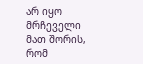არ იყო მრჩეველი მათ შორის, რომ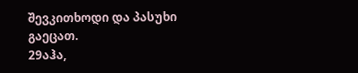შევკითხოდი და პასუხი გაეცათ.
29აჰა,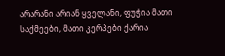არარანი არიან ყველანი, ფუჭია მათი საქმეები, მათი კერპები ქარია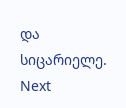და სიცარიელე.
Next